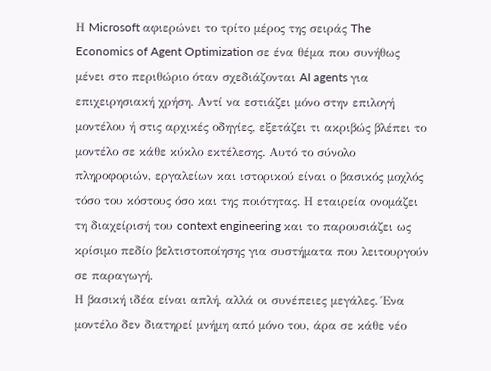Η Microsoft αφιερώνει το τρίτο μέρος της σειράς The Economics of Agent Optimization σε ένα θέμα που συνήθως μένει στο περιθώριο όταν σχεδιάζονται AI agents για επιχειρησιακή χρήση. Αντί να εστιάζει μόνο στην επιλογή μοντέλου ή στις αρχικές οδηγίες, εξετάζει τι ακριβώς βλέπει το μοντέλο σε κάθε κύκλο εκτέλεσης. Αυτό το σύνολο πληροφοριών, εργαλείων και ιστορικού είναι ο βασικός μοχλός τόσο του κόστους όσο και της ποιότητας. Η εταιρεία ονομάζει τη διαχείρισή του context engineering και το παρουσιάζει ως κρίσιμο πεδίο βελτιστοποίησης για συστήματα που λειτουργούν σε παραγωγή.
Η βασική ιδέα είναι απλή, αλλά οι συνέπειες μεγάλες. Ένα μοντέλο δεν διατηρεί μνήμη από μόνο του, άρα σε κάθε νέο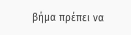βήμα πρέπει να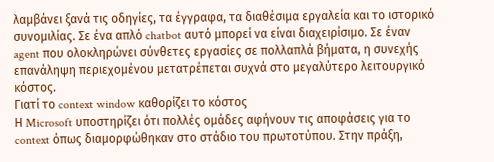λαμβάνει ξανά τις οδηγίες, τα έγγραφα, τα διαθέσιμα εργαλεία και το ιστορικό συνομιλίας. Σε ένα απλό chatbot αυτό μπορεί να είναι διαχειρίσιμο. Σε έναν agent που ολοκληρώνει σύνθετες εργασίες σε πολλαπλά βήματα, η συνεχής επανάληψη περιεχομένου μετατρέπεται συχνά στο μεγαλύτερο λειτουργικό κόστος.
Γιατί το context window καθορίζει το κόστος
Η Microsoft υποστηρίζει ότι πολλές ομάδες αφήνουν τις αποφάσεις για το context όπως διαμορφώθηκαν στο στάδιο του πρωτοτύπου. Στην πράξη,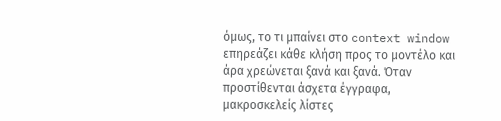όμως, το τι μπαίνει στο context window επηρεάζει κάθε κλήση προς το μοντέλο και άρα χρεώνεται ξανά και ξανά. Όταν προστίθενται άσχετα έγγραφα, μακροσκελείς λίστες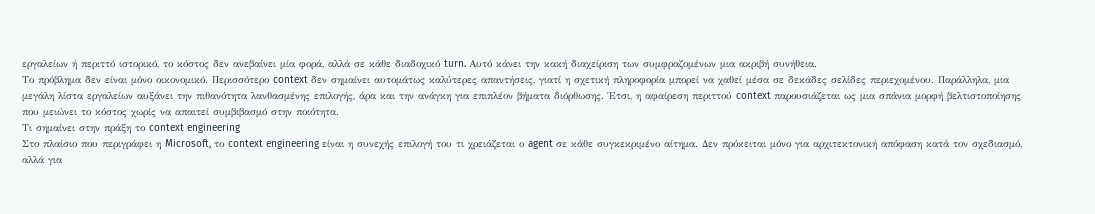εργαλείων ή περιττό ιστορικό, το κόστος δεν ανεβαίνει μία φορά, αλλά σε κάθε διαδοχικό turn. Αυτό κάνει την κακή διαχείριση των συμφραζομένων μια ακριβή συνήθεια.
Το πρόβλημα δεν είναι μόνο οικονομικό. Περισσότερο context δεν σημαίνει αυτομάτως καλύτερες απαντήσεις, γιατί η σχετική πληροφορία μπορεί να χαθεί μέσα σε δεκάδες σελίδες περιεχομένου. Παράλληλα, μια μεγάλη λίστα εργαλείων αυξάνει την πιθανότητα λανθασμένης επιλογής, άρα και την ανάγκη για επιπλέον βήματα διόρθωσης. Έτσι, η αφαίρεση περιττού context παρουσιάζεται ως μια σπάνια μορφή βελτιστοποίησης που μειώνει το κόστος χωρίς να απαιτεί συμβιβασμό στην ποιότητα.
Τι σημαίνει στην πράξη το context engineering
Στο πλαίσιο που περιγράφει η Microsoft, το context engineering είναι η συνεχής επιλογή του τι χρειάζεται ο agent σε κάθε συγκεκριμένο αίτημα. Δεν πρόκειται μόνο για αρχιτεκτονική απόφαση κατά τον σχεδιασμό, αλλά για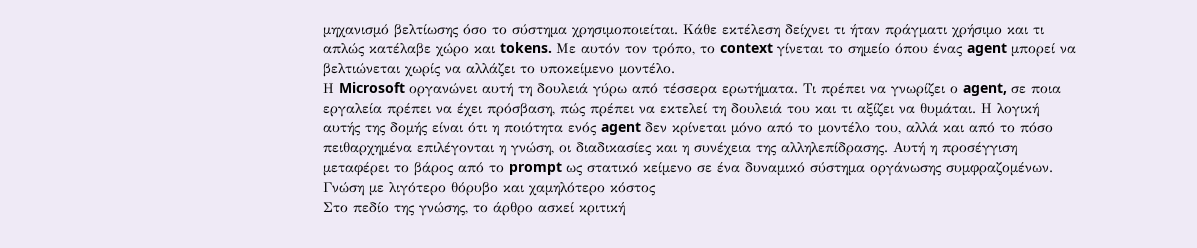μηχανισμό βελτίωσης όσο το σύστημα χρησιμοποιείται. Κάθε εκτέλεση δείχνει τι ήταν πράγματι χρήσιμο και τι απλώς κατέλαβε χώρο και tokens. Με αυτόν τον τρόπο, το context γίνεται το σημείο όπου ένας agent μπορεί να βελτιώνεται χωρίς να αλλάζει το υποκείμενο μοντέλο.
Η Microsoft οργανώνει αυτή τη δουλειά γύρω από τέσσερα ερωτήματα. Τι πρέπει να γνωρίζει ο agent, σε ποια εργαλεία πρέπει να έχει πρόσβαση, πώς πρέπει να εκτελεί τη δουλειά του και τι αξίζει να θυμάται. Η λογική αυτής της δομής είναι ότι η ποιότητα ενός agent δεν κρίνεται μόνο από το μοντέλο του, αλλά και από το πόσο πειθαρχημένα επιλέγονται η γνώση, οι διαδικασίες και η συνέχεια της αλληλεπίδρασης. Αυτή η προσέγγιση μεταφέρει το βάρος από το prompt ως στατικό κείμενο σε ένα δυναμικό σύστημα οργάνωσης συμφραζομένων.
Γνώση με λιγότερο θόρυβο και χαμηλότερο κόστος
Στο πεδίο της γνώσης, το άρθρο ασκεί κριτική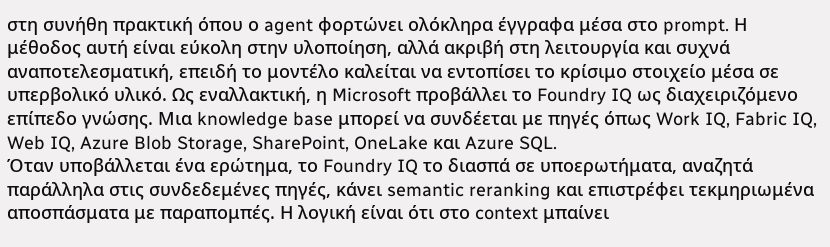στη συνήθη πρακτική όπου ο agent φορτώνει ολόκληρα έγγραφα μέσα στο prompt. Η μέθοδος αυτή είναι εύκολη στην υλοποίηση, αλλά ακριβή στη λειτουργία και συχνά αναποτελεσματική, επειδή το μοντέλο καλείται να εντοπίσει το κρίσιμο στοιχείο μέσα σε υπερβολικό υλικό. Ως εναλλακτική, η Microsoft προβάλλει το Foundry IQ ως διαχειριζόμενο επίπεδο γνώσης. Μια knowledge base μπορεί να συνδέεται με πηγές όπως Work IQ, Fabric IQ, Web IQ, Azure Blob Storage, SharePoint, OneLake και Azure SQL.
Όταν υποβάλλεται ένα ερώτημα, το Foundry IQ το διασπά σε υποερωτήματα, αναζητά παράλληλα στις συνδεδεμένες πηγές, κάνει semantic reranking και επιστρέφει τεκμηριωμένα αποσπάσματα με παραπομπές. Η λογική είναι ότι στο context μπαίνει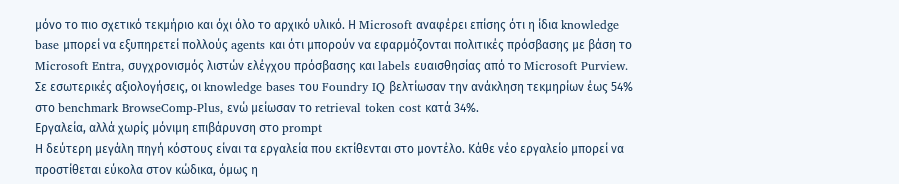μόνο το πιο σχετικό τεκμήριο και όχι όλο το αρχικό υλικό. Η Microsoft αναφέρει επίσης ότι η ίδια knowledge base μπορεί να εξυπηρετεί πολλούς agents και ότι μπορούν να εφαρμόζονται πολιτικές πρόσβασης με βάση το Microsoft Entra, συγχρονισμός λιστών ελέγχου πρόσβασης και labels ευαισθησίας από το Microsoft Purview. Σε εσωτερικές αξιολογήσεις, οι knowledge bases του Foundry IQ βελτίωσαν την ανάκληση τεκμηρίων έως 54% στο benchmark BrowseComp-Plus, ενώ μείωσαν το retrieval token cost κατά 34%.
Εργαλεία, αλλά χωρίς μόνιμη επιβάρυνση στο prompt
Η δεύτερη μεγάλη πηγή κόστους είναι τα εργαλεία που εκτίθενται στο μοντέλο. Κάθε νέο εργαλείο μπορεί να προστίθεται εύκολα στον κώδικα, όμως η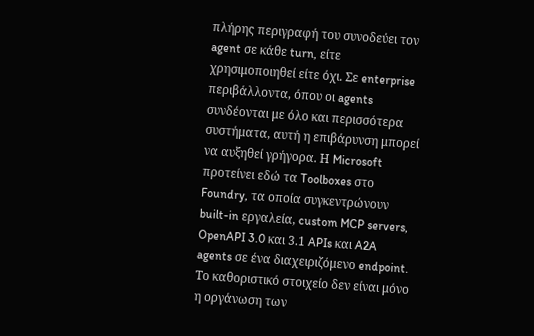πλήρης περιγραφή του συνοδεύει τον agent σε κάθε turn, είτε χρησιμοποιηθεί είτε όχι. Σε enterprise περιβάλλοντα, όπου οι agents συνδέονται με όλο και περισσότερα συστήματα, αυτή η επιβάρυνση μπορεί να αυξηθεί γρήγορα. Η Microsoft προτείνει εδώ τα Toolboxes στο Foundry, τα οποία συγκεντρώνουν built-in εργαλεία, custom MCP servers, OpenAPI 3.0 και 3.1 APIs και A2A agents σε ένα διαχειριζόμενο endpoint.
Το καθοριστικό στοιχείο δεν είναι μόνο η οργάνωση των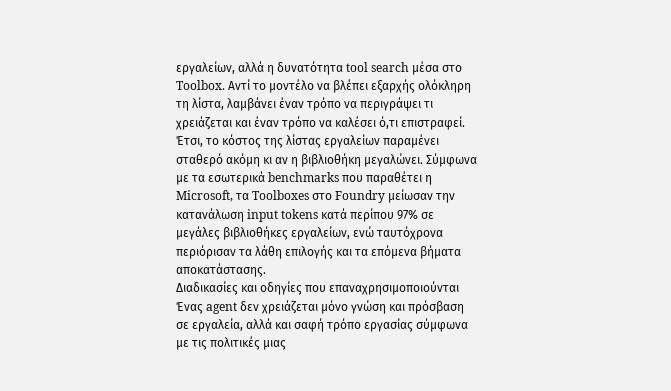εργαλείων, αλλά η δυνατότητα tool search μέσα στο Toolbox. Αντί το μοντέλο να βλέπει εξαρχής ολόκληρη τη λίστα, λαμβάνει έναν τρόπο να περιγράψει τι χρειάζεται και έναν τρόπο να καλέσει ό,τι επιστραφεί. Έτσι, το κόστος της λίστας εργαλείων παραμένει σταθερό ακόμη κι αν η βιβλιοθήκη μεγαλώνει. Σύμφωνα με τα εσωτερικά benchmarks που παραθέτει η Microsoft, τα Toolboxes στο Foundry μείωσαν την κατανάλωση input tokens κατά περίπου 97% σε μεγάλες βιβλιοθήκες εργαλείων, ενώ ταυτόχρονα περιόρισαν τα λάθη επιλογής και τα επόμενα βήματα αποκατάστασης.
Διαδικασίες και οδηγίες που επαναχρησιμοποιούνται
Ένας agent δεν χρειάζεται μόνο γνώση και πρόσβαση σε εργαλεία, αλλά και σαφή τρόπο εργασίας σύμφωνα με τις πολιτικές μιας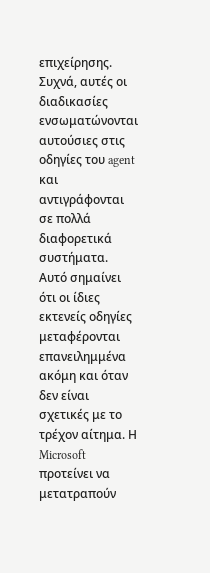επιχείρησης. Συχνά, αυτές οι διαδικασίες ενσωματώνονται αυτούσιες στις οδηγίες του agent και αντιγράφονται σε πολλά διαφορετικά συστήματα. Αυτό σημαίνει ότι οι ίδιες εκτενείς οδηγίες μεταφέρονται επανειλημμένα ακόμη και όταν δεν είναι σχετικές με το τρέχον αίτημα. Η Microsoft προτείνει να μετατραπούν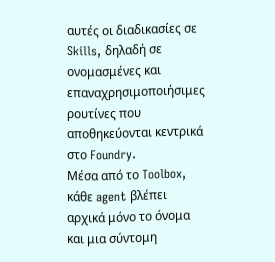αυτές οι διαδικασίες σε Skills, δηλαδή σε ονομασμένες και επαναχρησιμοποιήσιμες ρουτίνες που αποθηκεύονται κεντρικά στο Foundry.
Μέσα από το Toolbox, κάθε agent βλέπει αρχικά μόνο το όνομα και μια σύντομη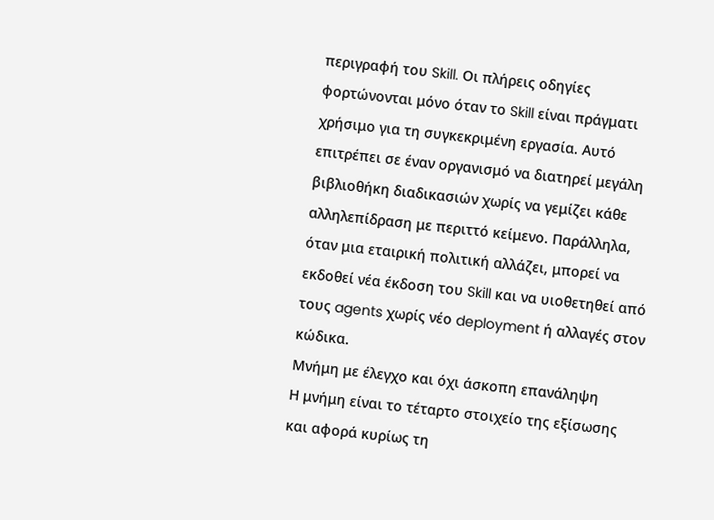περιγραφή του Skill. Οι πλήρεις οδηγίες φορτώνονται μόνο όταν το Skill είναι πράγματι χρήσιμο για τη συγκεκριμένη εργασία. Αυτό επιτρέπει σε έναν οργανισμό να διατηρεί μεγάλη βιβλιοθήκη διαδικασιών χωρίς να γεμίζει κάθε αλληλεπίδραση με περιττό κείμενο. Παράλληλα, όταν μια εταιρική πολιτική αλλάζει, μπορεί να εκδοθεί νέα έκδοση του Skill και να υιοθετηθεί από τους agents χωρίς νέο deployment ή αλλαγές στον κώδικα.
Μνήμη με έλεγχο και όχι άσκοπη επανάληψη
Η μνήμη είναι το τέταρτο στοιχείο της εξίσωσης και αφορά κυρίως τη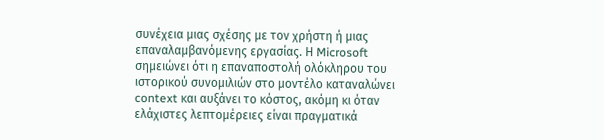συνέχεια μιας σχέσης με τον χρήστη ή μιας επαναλαμβανόμενης εργασίας. Η Microsoft σημειώνει ότι η επαναποστολή ολόκληρου του ιστορικού συνομιλιών στο μοντέλο καταναλώνει context και αυξάνει το κόστος, ακόμη κι όταν ελάχιστες λεπτομέρειες είναι πραγματικά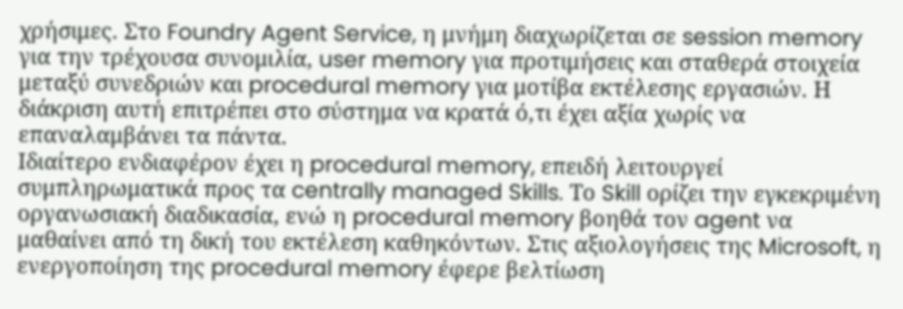χρήσιμες. Στο Foundry Agent Service, η μνήμη διαχωρίζεται σε session memory για την τρέχουσα συνομιλία, user memory για προτιμήσεις και σταθερά στοιχεία μεταξύ συνεδριών και procedural memory για μοτίβα εκτέλεσης εργασιών. Η διάκριση αυτή επιτρέπει στο σύστημα να κρατά ό,τι έχει αξία χωρίς να επαναλαμβάνει τα πάντα.
Ιδιαίτερο ενδιαφέρον έχει η procedural memory, επειδή λειτουργεί συμπληρωματικά προς τα centrally managed Skills. Το Skill ορίζει την εγκεκριμένη οργανωσιακή διαδικασία, ενώ η procedural memory βοηθά τον agent να μαθαίνει από τη δική του εκτέλεση καθηκόντων. Στις αξιολογήσεις της Microsoft, η ενεργοποίηση της procedural memory έφερε βελτίωση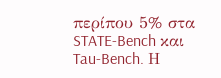περίπου 5% στα STATE-Bench και Tau-Bench. Η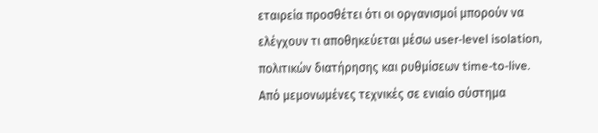εταιρεία προσθέτει ότι οι οργανισμοί μπορούν να ελέγχουν τι αποθηκεύεται μέσω user-level isolation, πολιτικών διατήρησης και ρυθμίσεων time-to-live.
Από μεμονωμένες τεχνικές σε ενιαίο σύστημα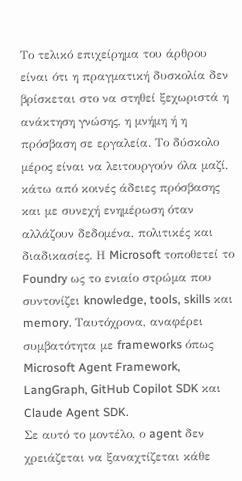Το τελικό επιχείρημα του άρθρου είναι ότι η πραγματική δυσκολία δεν βρίσκεται στο να στηθεί ξεχωριστά η ανάκτηση γνώσης, η μνήμη ή η πρόσβαση σε εργαλεία. Το δύσκολο μέρος είναι να λειτουργούν όλα μαζί, κάτω από κοινές άδειες πρόσβασης και με συνεχή ενημέρωση όταν αλλάζουν δεδομένα, πολιτικές και διαδικασίες. Η Microsoft τοποθετεί το Foundry ως το ενιαίο στρώμα που συντονίζει knowledge, tools, skills και memory. Ταυτόχρονα, αναφέρει συμβατότητα με frameworks όπως Microsoft Agent Framework, LangGraph, GitHub Copilot SDK και Claude Agent SDK.
Σε αυτό το μοντέλο, ο agent δεν χρειάζεται να ξαναχτίζεται κάθε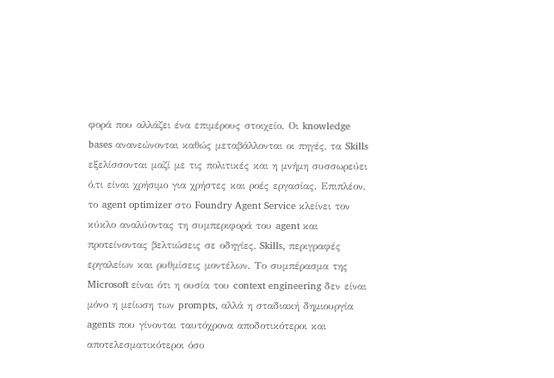φορά που αλλάζει ένα επιμέρους στοιχείο. Οι knowledge bases ανανεώνονται καθώς μεταβάλλονται οι πηγές, τα Skills εξελίσσονται μαζί με τις πολιτικές και η μνήμη συσσωρεύει ό,τι είναι χρήσιμο για χρήστες και ροές εργασίας. Επιπλέον, το agent optimizer στο Foundry Agent Service κλείνει τον κύκλο αναλύοντας τη συμπεριφορά του agent και προτείνοντας βελτιώσεις σε οδηγίες, Skills, περιγραφές εργαλείων και ρυθμίσεις μοντέλων. Το συμπέρασμα της Microsoft είναι ότι η ουσία του context engineering δεν είναι μόνο η μείωση των prompts, αλλά η σταδιακή δημιουργία agents που γίνονται ταυτόχρονα αποδοτικότεροι και αποτελεσματικότεροι όσο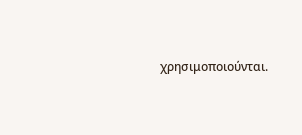χρησιμοποιούνται.